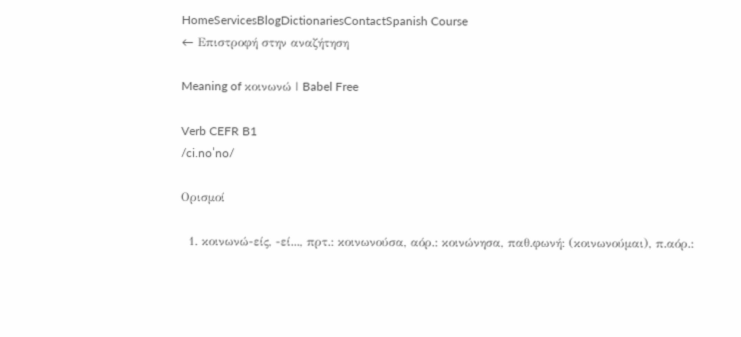HomeServicesBlogDictionariesContactSpanish Course
← Επιστροφή στην αναζήτηση

Meaning of κοινωνώ | Babel Free

Verb CEFR B1
/ci.noˈno/

Ορισμοί

  1. κοινωνώ-είς, -εί..., πρτ.: κοινωνούσα, αόρ.: κοινώνησα, παθ.φωνή: (κοινωνούμαι), π.αόρ.: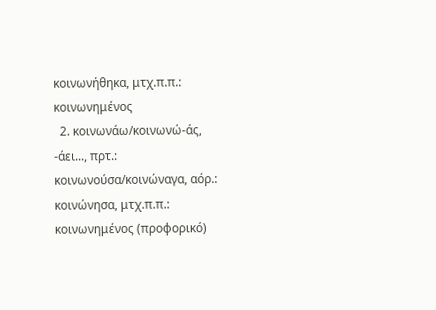κοινωνήθηκα, μτχ.π.π.: κοινωνημένος
  2. κοινωνάω/κοινωνώ-άς, -άει..., πρτ.: κοινωνούσα/κοινώναγα, αόρ.: κοινώνησα, μτχ.π.π.: κοινωνημένος (προφορικό)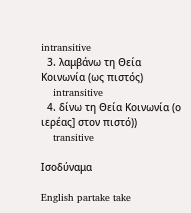intransitive
  3. λαμβάνω τη Θεία Κοινωνία (ως πιστός)
    intransitive
  4. δίνω τη Θεία Κοινωνία (ο ιερέας] στον πιστό))
    transitive

Ισοδύναμα

English partake take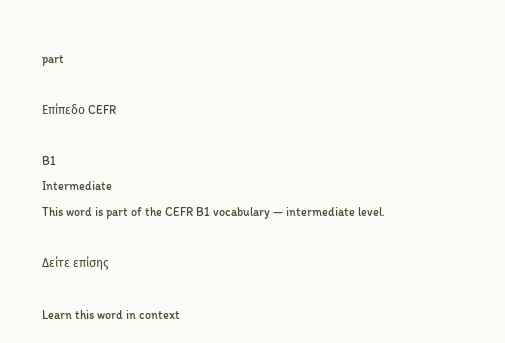part

Επίπεδο CEFR

B1
Intermediate
This word is part of the CEFR B1 vocabulary — intermediate level.

Δείτε επίσης

Learn this word in context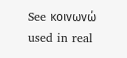See κοινωνώ used in real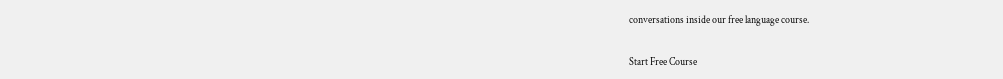conversations inside our free language course.

Start Free Course